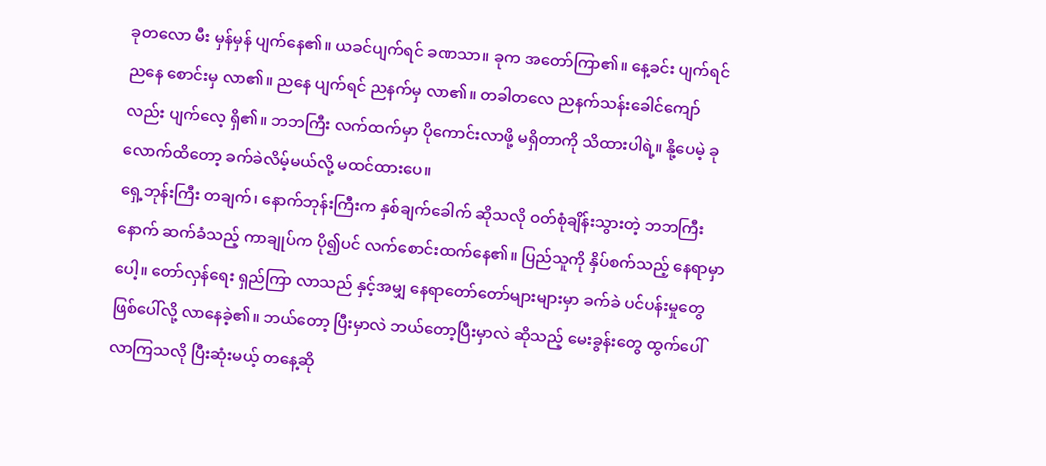ခုတလော မီး မှန်မှန် ပျက်နေ၏။ ယခင်ပျက်ရင် ခဏသာ။ ခုက အတော်ကြာ၏။ နေ့ခင်း ပျက်ရင် ညနေ စောင်းမှ လာ၏။ ညနေ ပျက်ရင် ညနက်မှ လာ၏။ တခါတလေ ညနက်သန်းခေါင်ကျော်လည်း ပျက်လေ့ ရှိ၏။ ဘဘကြီး လက်ထက်မှာ ပိုကောင်းလာဖို့ မရှိတာကို သိထားပါရဲ့။ နို့ပေမဲ့ ခုလောက်ထိတော့ ခက်ခဲလိမ့်မယ်လို့ မထင်ထားပေ။
ရှေ့ဘုန်းကြီး တချက်၊ နောက်ဘုန်းကြီးက နှစ်ချက်ခေါက် ဆိုသလို ဝတ်စုံချိန်းသွားတဲ့ ဘဘကြီးနောက် ဆက်ခံသည့် ကာချုပ်က ပို၍ပင် လက်စောင်းထက်နေ၏။ ပြည်သူကို နှိပ်စက်သည့် နေရာမှာပေါ့။ တော်လှန်ရေး ရှည်ကြာ လာသည် နှင့်အမျှ နေရာတော်တော်များများမှာ ခက်ခဲ ပင်ပန်းမှုတွေ ဖြစ်ပေါ်လို့ လာနေခဲ့၏။ ဘယ်တော့ ပြီးမှာလဲ ဘယ်တော့ပြီးမှာလဲ ဆိုသည့် မေးခွန်းတွေ ထွက်ပေါ်လာကြသလို ပြီးဆုံးမယ့် တနေ့ဆို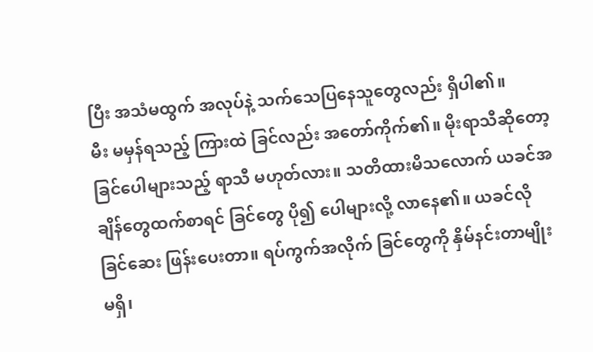ပြီး အသံမထွက် အလုပ်နဲ့ သက်သေပြနေသူတွေလည်း ရှိပါ၏။
မီး မမှန်ရသည့် ကြားထဲ ခြင်လည်း အတော်ကိုက်၏။ မိုးရာသီဆိုတော့ ခြင်ပေါများသည့် ရာသီ မဟုတ်လား။ သတိထားမိသလောက် ယခင်အချိန်တွေထက်စာရင် ခြင်တွေ ပို၍ ပေါများလို့ လာနေ၏။ ယခင်လို ခြင်ဆေး ဖြန်းပေးတာ။ ရပ်ကွက်အလိုက် ခြင်တွေကို နှိမ်နင်းတာမျိုး မရှိ၊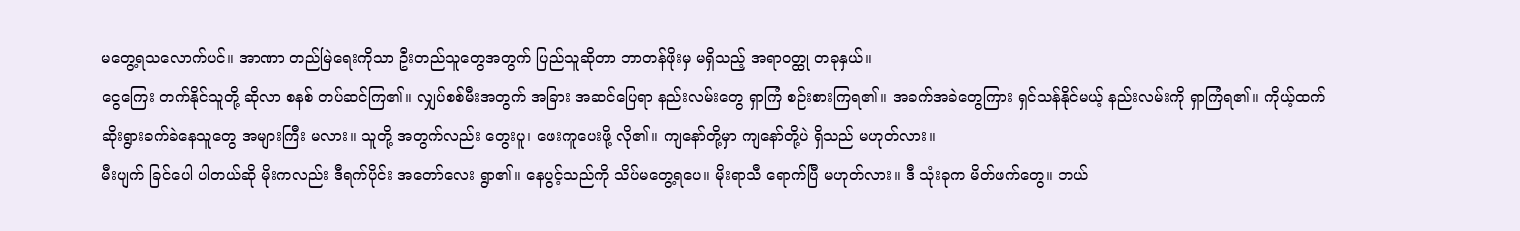မတွေ့ရသလောက်ပင်။ အာဏာ တည်မြဲရေးကိုသာ ဦးတည်သူတွေအတွက် ပြည်သူဆိုတာ ဘာတန်ဖိုးမှ မရှိသည့် အရာဝတ္ထု တခုနှယ်။
ငွေကြေး တက်နိုင်သူတို့ ဆိုလာ စနစ် တပ်ဆင်ကြ၏။ လျှပ်စစ်မီးအတွက် အခြား အဆင်ပြေရာ နည်းလမ်းတွေ ရှာကြံ စဉ်းစားကြရ၏။ အခက်အခဲတွေကြား ရှင်သန်နိုင်မယ့် နည်းလမ်းကို ရှာကြံရ၏။ ကိုယ့်ထက် ဆိုးရွားခက်ခဲနေသူတွေ အများကြီး မလား။ သူတို့ အတွက်လည်း တွေးပူ၊ ဖေးကူပေးဖို့ လို၏။ ကျနော်တို့မှာ ကျနော်တို့ပဲ ရှိသည် မဟုတ်လား။
မီးပျက် ခြင်ပေါ ပါတယ်ဆို မိုးကလည်း ဒီရက်ပိုင်း အတော်လေး ရွာ၏။ နေပွင့်သည်ကို သိပ်မတွေ့ရပေ။ မိုးရာသီ ရောက်ပြီ မဟုတ်လား။ ဒီ သုံးခုက မိတ်ဖက်တွေ။ ဘယ်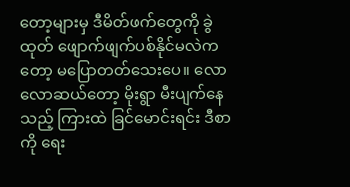တော့များမှ ဒီမိတ်ဖက်တွေကို ခွဲထုတ် ဖျောက်ဖျက်ပစ်နိုင်မလဲကတော့ မပြောတတ်သေးပေ။ လောလောဆယ်တော့ မိုးရွာ မီးပျက်နေသည့် ကြားထဲ ခြင်မောင်းရင်း ဒီစာကို ရေး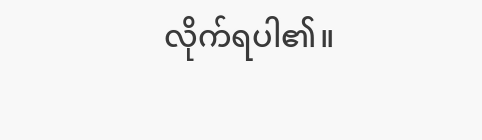လိုက်ရပါ၏။